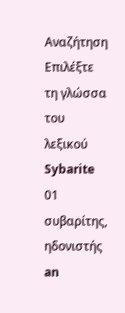Αναζήτηση
Επιλέξτε τη γλώσσα του λεξικού
Sybarite
01
συβαρίτης, ηδονιστής
an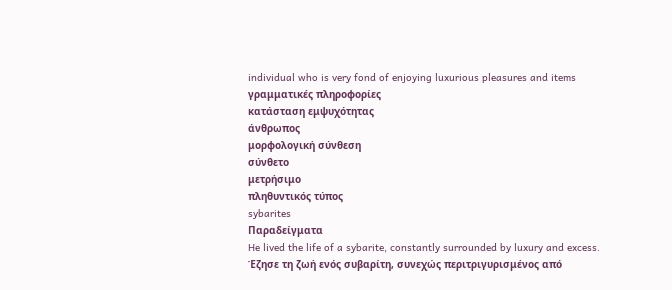individual who is very fond of enjoying luxurious pleasures and items
γραμματικές πληροφορίες
κατάσταση εμψυχότητας
άνθρωπος
μορφολογική σύνθεση
σύνθετο
μετρήσιμο
πληθυντικός τύπος
sybarites
Παραδείγματα
He lived the life of a sybarite, constantly surrounded by luxury and excess.
Έζησε τη ζωή ενός συβαρίτη, συνεχώς περιτριγυρισμένος από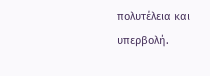πολυτέλεια και υπερβολή.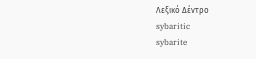Λεξικό Δέντρο
sybaritic
sybarite